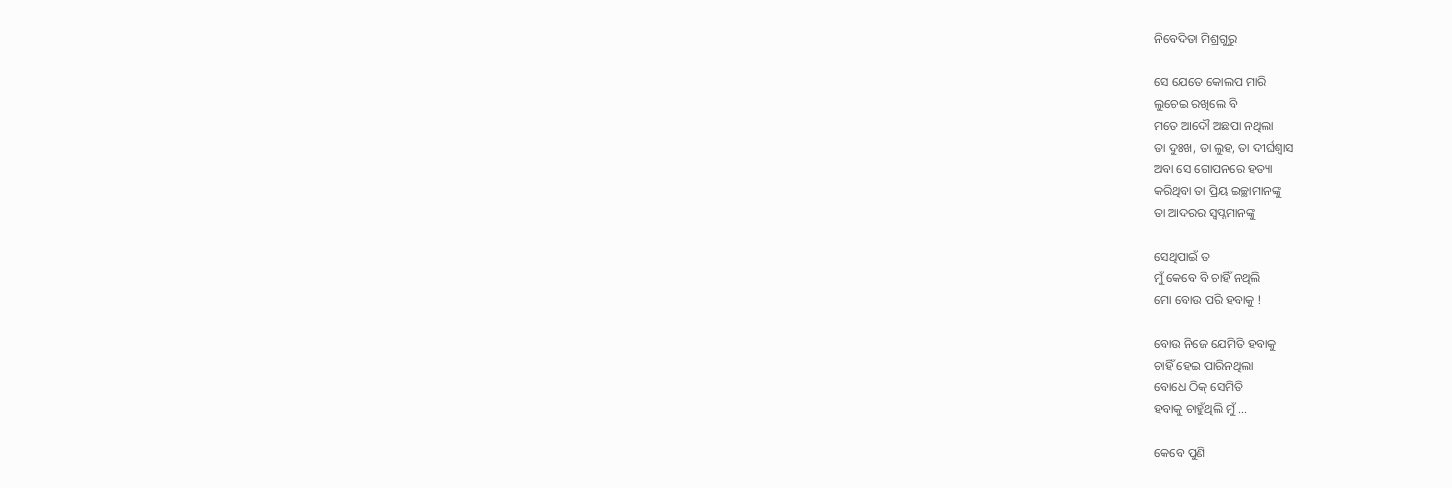ନିବେଦିତା ମିଶ୍ରଗୁରୁ

ସେ ଯେତେ କୋଲପ ମାରି
ଲୁଚେଇ ରଖିଲେ ବି
ମତେ ଆଦୌ ଅଛପା ନଥିଲା
ତା ଦୁଃଖ, ତା ଲୁହ, ତା ଦୀର୍ଘଶ୍ୱାସ
ଅବା ସେ ଗୋପନରେ ହତ୍ୟା
କରିଥିବା ତା ପ୍ରିୟ ଇଚ୍ଛାମାନଙ୍କୁ
ତା ଆଦରର ସ୍ଵପ୍ନମାନଙ୍କୁ

ସେଥିପାଇଁ ତ
ମୁଁ କେବେ ବି ଚାହିଁ ନଥିଲି
ମୋ ବୋଉ ପରି ହବାକୁ !

ବୋଉ ନିଜେ ଯେମିତି ହବାକୁ
ଚାହିଁ ହେଇ ପାରିନଥିଲା
ବୋଧେ ଠିକ୍ ସେମିତି
ହବାକୁ ଚାହୁଁଥିଲି ମୁଁ …

କେବେ ପୁଣି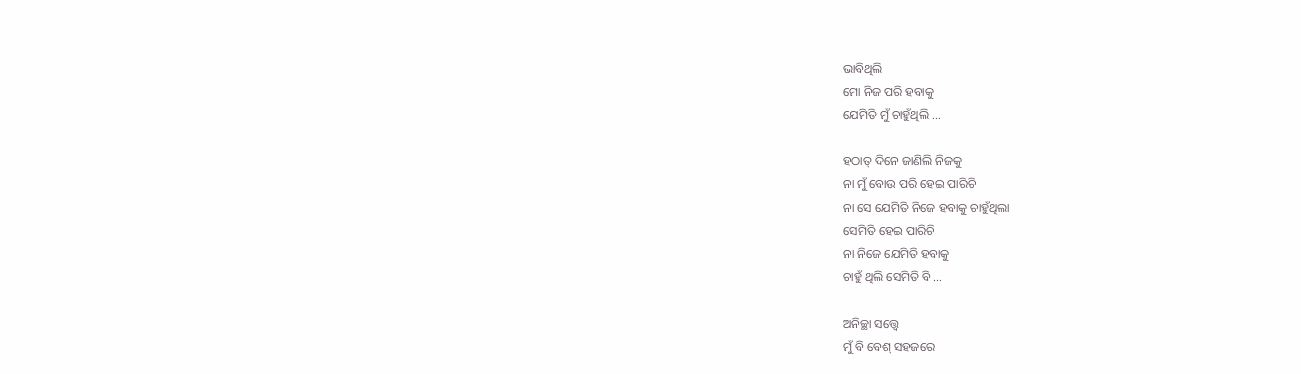ଭାବିଥିଲି
ମୋ ନିଜ ପରି ହବାକୁ
ଯେମିତି ମୁଁ ଚାହୁଁଥିଲି …

ହଠାତ୍ ଦିନେ ଜାଣିଲି ନିଜକୁ
ନା ମୁଁ ବୋଉ ପରି ହେଇ ପାରିଚି
ନା ସେ ଯେମିତି ନିଜେ ହବାକୁ ଚାହୁଁଥିଲା
ସେମିତି ହେଇ ପାରିଚି
ନା ନିଜେ ଯେମିତି ହବାକୁ
ଚାହୁଁ ଥିଲି ସେମିତି ବି …

ଅନିଚ୍ଛା ସତ୍ତ୍ୱେ
ମୁଁ ବି ବେଶ୍ ସହଜରେ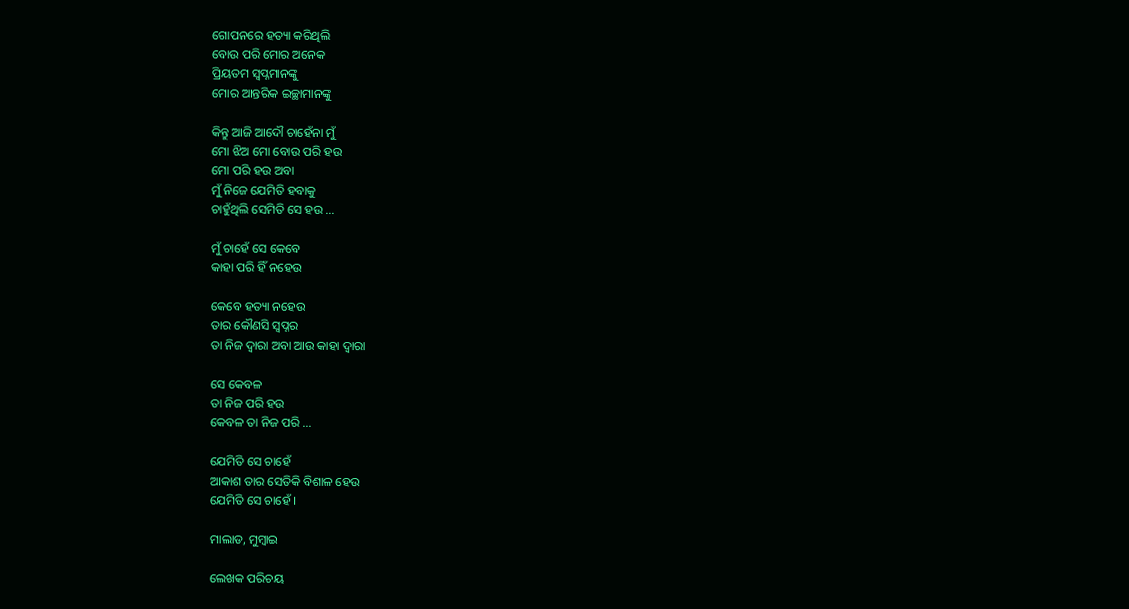ଗୋପନରେ ହତ୍ୟା କରିଥିଲି
ବୋଉ ପରି ମୋର ଅନେକ
ପ୍ରିୟତମ ସ୍ଵପ୍ନମାନଙ୍କୁ
ମୋର ଆନ୍ତରିକ ଇଚ୍ଛାମାନଙ୍କୁ

କିନ୍ତୁ ଆଜି ଆଦୌ ଚାହେଁନା ମୁଁ
ମୋ ଝିଅ ମୋ ବୋଉ ପରି ହଉ
ମୋ ପରି ହଉ ଅବା
ମୁଁ ନିଜେ ଯେମିତି ହବାକୁ
ଚାହୁଁଥିଲି ସେମିତି ସେ ହଉ …

ମୁଁ ଚାହେଁ ସେ କେବେ
କାହା ପରି ହିଁ ନହେଉ

କେବେ ହତ୍ୟା ନହେଉ
ତାର କୌଣସି ସ୍ୱପ୍ନର
ତା ନିଜ ଦ୍ଵାରା ଅବା ଆଉ କାହା ଦ୍ଵାରା

ସେ କେବଳ
ତା ନିଜ ପରି ହଉ
କେବଳ ତା ନିଜ ପରି …

ଯେମିତି ସେ ଚାହେଁ
ଆକାଶ ତାର ସେତିକି ବିଶାଳ ହେଉ
ଯେମିତି ସେ ଚାହେଁ ।

ମାଲାଡ, ମୁମ୍ବାଇ

ଲେଖକ ପରିଚୟ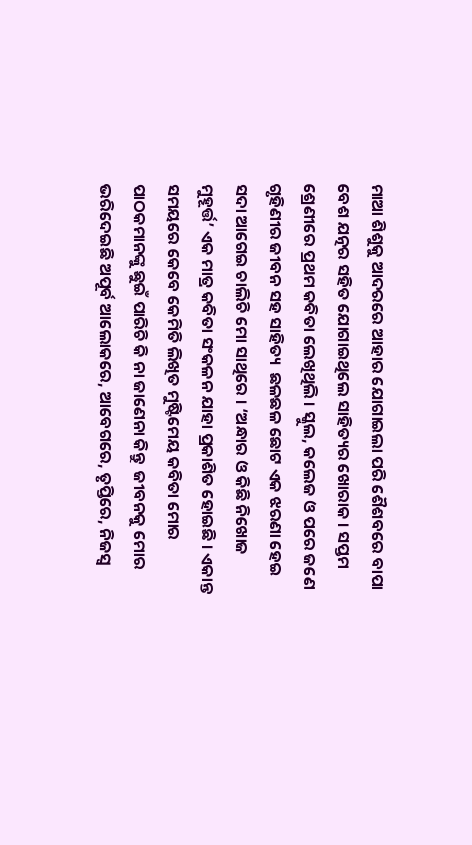ମାଆ ଶିଶୁକୁ ଆଦରରେ ଆହାର ଯୋଗାଇଲା ପରି ଶୈଶବରେ ବାପା ବେଶ ଯତ୍ନର ସହିତ ଯୋଗାଇଥିଲେ ସାହିତ୍ୟର ଖୋରାକ । ସପ୍ତମ ଶ୍ରେଣୀରେ ପ୍ରଥମ କବିତା ଲେଖିଥିଲି । ସ୍କୁଲ, କଲେଜ ଓ ପରେ ଜଣେ ଗୃହିଣୀର ଜୀବନ ସହ ସାହିତ୍ୟ  ଛଳଛଳ ଛୋଟ ଏକ ଝରଣା ହେଇ ସଦା ଆଗେଇ ଚାଲିଚି ମୋ ସାଥିରେ । ‘ଅନ୍ଧାର ଓ କିଛି ନିଖୋଜ ମୁହୂର୍ତ୍ତ’ ଏକ ମାତ୍ର କବିତା ସଂକଳନ ଯାହା ପ୍ରକାଶିତ ହୋଇଛି । ଏକାନ୍ତ ସମୟରେ କେବେ କେମିତି ଲିଖିତ ମୁଷ୍ଟିମେୟ କବିତା ମୋର ପାଠକମାନଙ୍କୁ ଛୁଇଁ ପାରିଚି କି ନା ଜାଣେନା କିନ୍ତୁ  ଜୀବନକୁ ମୋର ଭରିଦେଇଛି ଅପୂର୍ବ ଆଲୋକରେ, ଆବେଗରେ, ତୃପ୍ତିରେ, ନିଜସ୍ଵ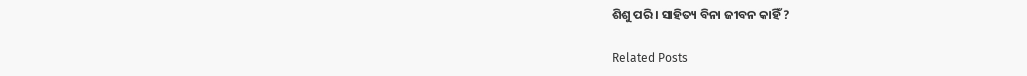ଶିଶୁ ପରି । ସାହିତ୍ୟ ବିନା ଜୀବନ କାହିଁ ?

Related Posts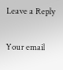Leave a Reply

Your email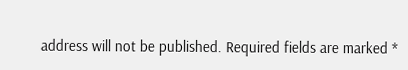address will not be published. Required fields are marked *